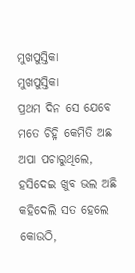ମୁଖପୁସ୍ତିକା
ମୁଖପୁସ୍ତିକା
ପ୍ରଥମ ଦିନ ସେ ଯେବେ ମତେ ଚିହ୍ନି କେମିତି ଅଛ ଅପା ପଚାରୁଥିଲେ, ହସିଦେଇ ଖୁବ ଭଲ ଅଛି କହିଦେଲି ସତ ହେଲେ କୋଉଠି,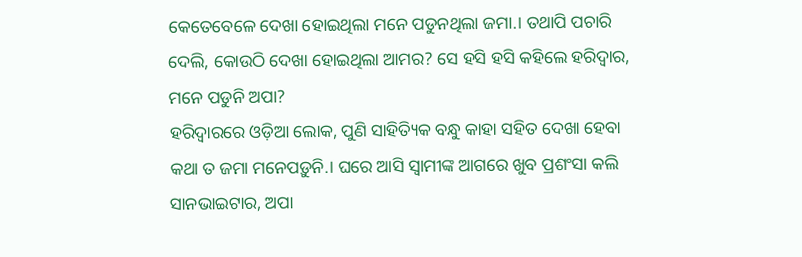କେତେବେଳେ ଦେଖା ହୋଇଥିଲା ମନେ ପଡୁନଥିଲା ଜମା.। ତଥାପି ପଚାରି ଦେଲି, କୋଉଠି ଦେଖା ହୋଇଥିଲା ଆମର? ସେ ହସି ହସି କହିଲେ ହରିଦ୍ୱାର, ମନେ ପଡୁନି ଅପା?
ହରିଦ୍ୱାରରେ ଓଡ଼ିଆ ଲୋକ, ପୁଣି ସାହିତ୍ୟିକ ବନ୍ଧୁ କାହା ସହିତ ଦେଖା ହେବା କଥା ତ ଜମା ମନେପଡ଼ୁନି.। ଘରେ ଆସି ସ୍ୱାମୀଙ୍କ ଆଗରେ ଖୁବ ପ୍ରଶଂସା କଲି ସାନଭାଇଟାର, ଅପା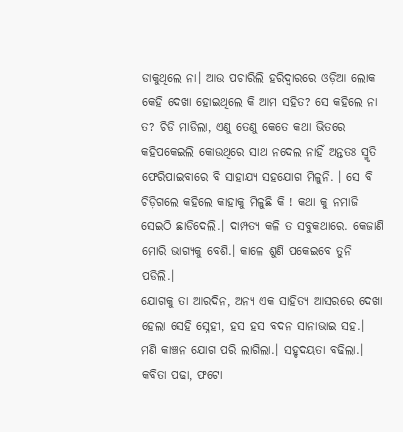ଡାକୁଥିଲେ ନା। ଆଉ ପଚାରିଲି ହରିଦ୍ୱାରରେ ଓଡ଼ିଆ ଲୋକ କେହି ଦେଖା ହୋଇଥିଲେ କି ଆମ ସହିତ? ସେ କହିଲେ ନା ତ? ଚିଡି ମାଡିଲା, ଏଣୁ ତେଣୁ କେତେ କଥା ଭିତରେ କହିପକେଇଲି କୋଉଥିରେ ସାଥ ନଦେଲ ନାହିଁ ଅନ୍ତତଃ ସ୍ମୃତି ଫେରିପାଇବାରେ ବି ସାହାଯ୍ୟ ସହଯୋଗ ମିଳୁନି. । ସେ ବି ଚିଡ଼ିଗଲେ କହିଲେ କାହାକୁ ମିଳୁଛି କି ! କଥା କୁ ନମାଜି ସେଇଠି ଛାଡିଦେଲି.। ଦାମ୍ପତ୍ୟ କଳି ତ ସବୁକଥାରେ. କେଜାଣି ମୋରି ଭାଗ୍ୟକୁ ବେଶି.। କାଳେ ଶୁଣି ପକେଇବେ ତୁନି ପଡିଲି.।
ଯୋଗକୁ ତା ଆରଦିନ, ଅନ୍ୟ ଏକ ସାହିତ୍ୟ ଆସରରେ ଦେଖା ହେଲା ସେହି ସ୍ନେହୀ, ହସ ହସ ବଦନ ସାନାଭାଇ ସହ.। ମଣି କାଞ୍ଚନ ଯୋଗ ପରି ଲାଗିଲା.। ସହୃଦୟତା ବଢିଲା.। କବିତା ପଢା, ଫଟୋ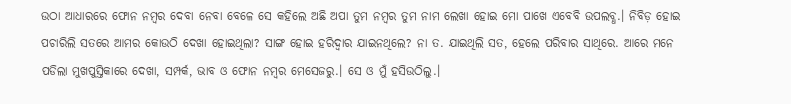ଉଠା ଆଧାରରେ ଫୋନ ନମ୍ବର ଦେବା ନେବା ବେଳେ ସେ କହିଲେ ଅଛି ଅପା ତୁମ ନମ୍ବର ତୁମ ନାମ ଲେଖା ହୋଇ ମୋ ପାଖେ ଏବେବି ଉପଲବ୍ଧ.। ନିବିଡ଼ ହୋଇ ପଚାରିଲି ସତରେ ଆମର କୋଉଠି ଦେଖା ହୋଇଥିଲା? ସାଙ୍ଗ ହୋଇ ହରିଦ୍ୱାର ଯାଇନଥିଲେ? ନା ତ. ଯାଇଥିଲି ସତ, ହେଲେ ପରିବାର ସାଥିରେ. ଆରେ ମନେ ପଡିଲା ମୁଖପୁସ୍ତିକାରେ ଦେଖା, ସମ୍ପର୍କ, ଭାବ ଓ ଫୋନ ନମ୍ବର ମେସେଜରୁ.। ସେ ଓ ମୁଁ ହସିଉଠିଲୁ.।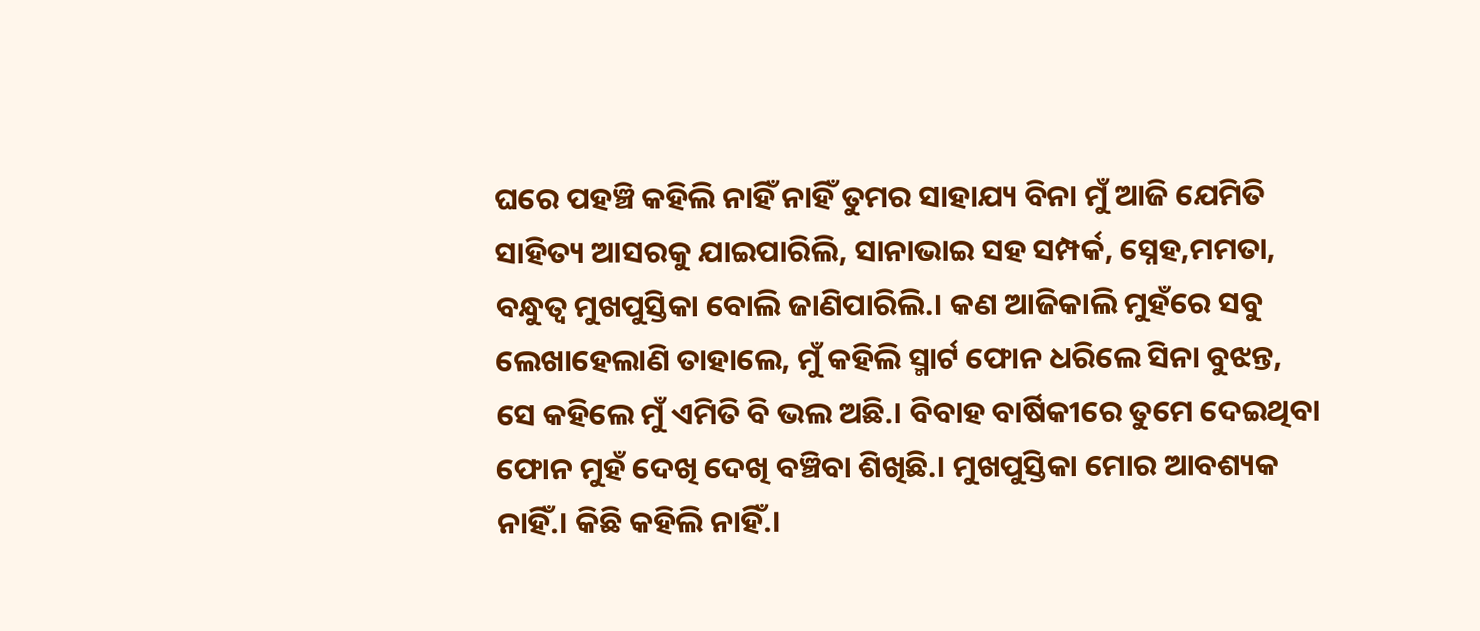ଘରେ ପହଞ୍ଚି କହିଲି ନାହିଁ ନାହିଁ ତୁମର ସାହାଯ୍ୟ ବିନା ମୁଁ ଆଜି ଯେମିତି ସାହିତ୍ୟ ଆସରକୁ ଯାଇପାରିଲି, ସାନାଭାଇ ସହ ସମ୍ପର୍କ, ସ୍ନେହ,ମମତା, ବନ୍ଧୁତ୍ୱ ମୁଖପୁସ୍ତିକା ବୋଲି ଜାଣିପାରିଲି.। କଣ ଆଜିକାଲି ମୁହଁରେ ସବୁ ଲେଖାହେଲାଣି ତାହାଲେ, ମୁଁ କହିଲି ସ୍ମାର୍ଟ ଫୋନ ଧରିଲେ ସିନା ବୁଝନ୍ତ, ସେ କହିଲେ ମୁଁ ଏମିତି ବି ଭଲ ଅଛି.। ବିବାହ ବାର୍ଷିକୀରେ ତୁମେ ଦେଇଥିବା ଫୋନ ମୁହଁ ଦେଖି ଦେଖି ବଞ୍ଚିବା ଶିଖିଛି.। ମୁଖପୁସ୍ତିକା ମୋର ଆବଶ୍ୟକ ନାହିଁ.। କିଛି କହିଲି ନାହିଁ.।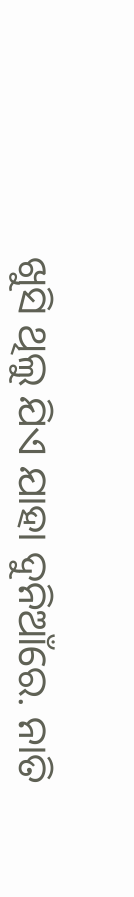ଖୁସି ଥିଲୁ ଯିଏ ଯାହା ଦୁନିଆଁରେ. ନାତି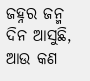ଜହ୍ନର ଜନ୍ମ ଦିନ ଆସୁଛି, ଆଉ କଣ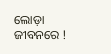ଲୋଡ଼ା ଜୀବନରେ !